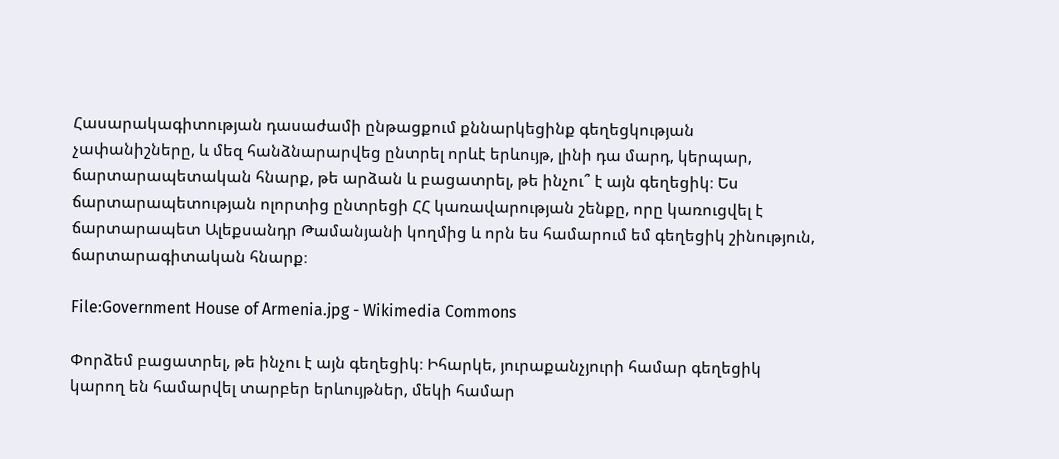Հասարակագիտության դասաժամի ընթացքում քննարկեցինք գեղեցկության չափանիշները, և մեզ հանձնարարվեց ընտրել որևէ երևույթ, լինի դա մարդ, կերպար, ճարտարապետական հնարք, թե արձան և բացատրել, թե ինչու՞ է այն գեղեցիկ։ Ես ճարտարապետության ոլորտից ընտրեցի ՀՀ կառավարության շենքը, որը կառուցվել է ճարտարապետ Ալեքսանդր Թամանյանի կողմից և որն ես համարում եմ գեղեցիկ շինություն, ճարտարագիտական հնարք։

File:Government House of Armenia.jpg - Wikimedia Commons

Փորձեմ բացատրել, թե ինչու է այն գեղեցիկ։ Իհարկե, յուրաքանչյուրի համար գեղեցիկ կարող են համարվել տարբեր երևույթներ, մեկի համար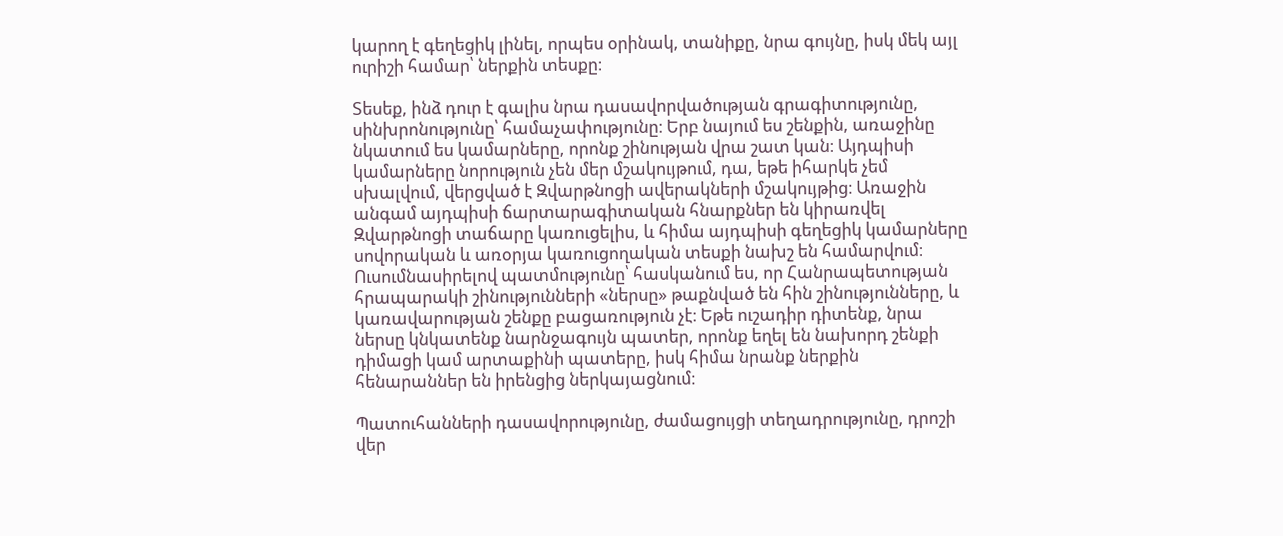կարող է գեղեցիկ լինել, որպես օրինակ, տանիքը, նրա գույնը, իսկ մեկ այլ ուրիշի համար՝ ներքին տեսքը։

Տեսեք, ինձ դուր է գալիս նրա դասավորվածության գրագիտությունը, սինխրոնությունը՝ համաչափությունը։ Երբ նայում ես շենքին, առաջինը նկատում ես կամարները, որոնք շինության վրա շատ կան։ Այդպիսի կամարները նորություն չեն մեր մշակույթում, դա, եթե իհարկե չեմ սխալվում, վերցված է Զվարթնոցի ավերակների մշակույթից։ Առաջին անգամ այդպիսի ճարտարագիտական հնարքներ են կիրառվել Զվարթնոցի տաճարը կառուցելիս, և հիմա այդպիսի գեղեցիկ կամարները սովորական և առօրյա կառուցողական տեսքի նախշ են համարվում։ Ուսումնասիրելով պատմությունը՝ հասկանում ես, որ Հանրապետության հրապարակի շինությունների «ներսը» թաքնված են հին շինությունները, և կառավարության շենքը բացառություն չէ։ Եթե ուշադիր դիտենք, նրա ներսը կնկատենք նարնջագույն պատեր, որոնք եղել են նախորդ շենքի դիմացի կամ արտաքինի պատերը, իսկ հիմա նրանք ներքին հենարաններ են իրենցից ներկայացնում։

Պատուհանների դասավորությունը, ժամացույցի տեղադրությունը, դրոշի վեր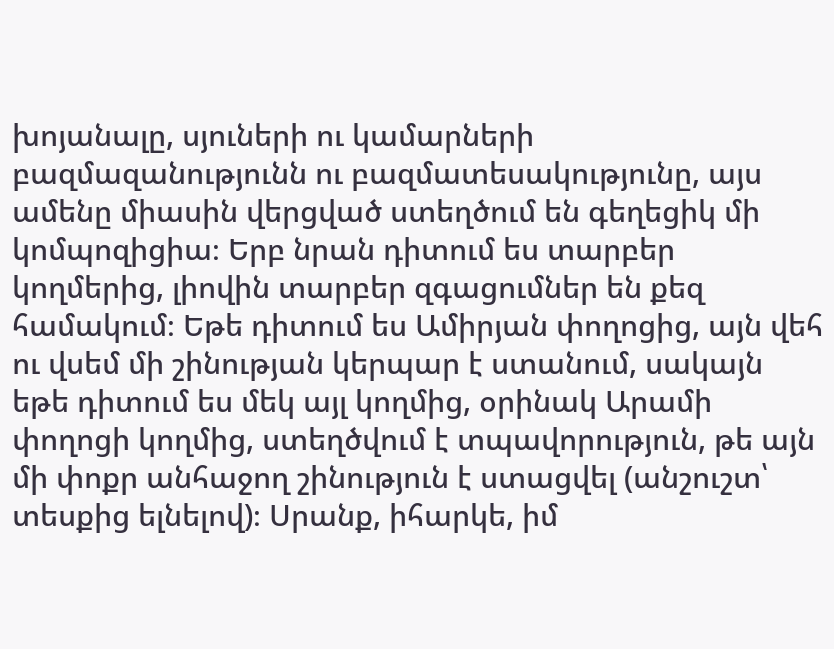խոյանալը, սյուների ու կամարների բազմազանությունն ու բազմատեսակությունը, այս ամենը միասին վերցված ստեղծում են գեղեցիկ մի կոմպոզիցիա։ Երբ նրան դիտում ես տարբեր կողմերից, լիովին տարբեր զգացումներ են քեզ համակում։ Եթե դիտում ես Ամիրյան փողոցից, այն վեհ ու վսեմ մի շինության կերպար է ստանում, սակայն եթե դիտում ես մեկ այլ կողմից, օրինակ Արամի փողոցի կողմից, ստեղծվում է տպավորություն, թե այն մի փոքր անհաջող շինություն է ստացվել (անշուշտ՝ տեսքից ելնելով)։ Սրանք, իհարկե, իմ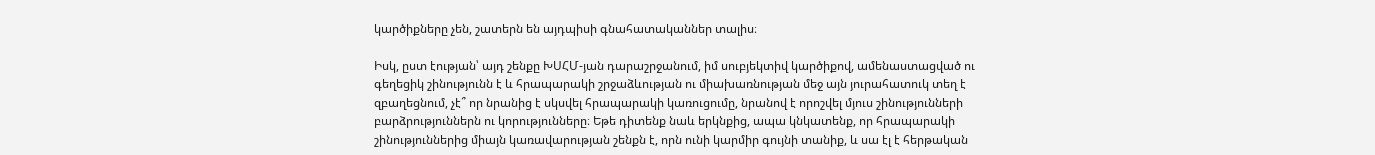կարծիքները չեն, շատերն են այդպիսի գնահատականներ տալիս։

Իսկ, ըստ էության՝ այդ շենքը ԽՍՀՄ-յան դարաշրջանում, իմ սուբյեկտիվ կարծիքով, ամենաստացված ու գեղեցիկ շինությունն է և հրապարակի շրջաձևության ու միախառնության մեջ այն յուրահատուկ տեղ է զբաղեցնում, չէ՞ որ նրանից է սկսվել հրապարակի կառուցումը, նրանով է որոշվել մյուս շինությունների բարձրություններն ու կորությունները։ Եթե դիտենք նաև երկնքից, ապա կնկատենք, որ հրապարակի շինություններից միայն կառավարության շենքն է, որն ունի կարմիր գույնի տանիք, և սա էլ է հերթական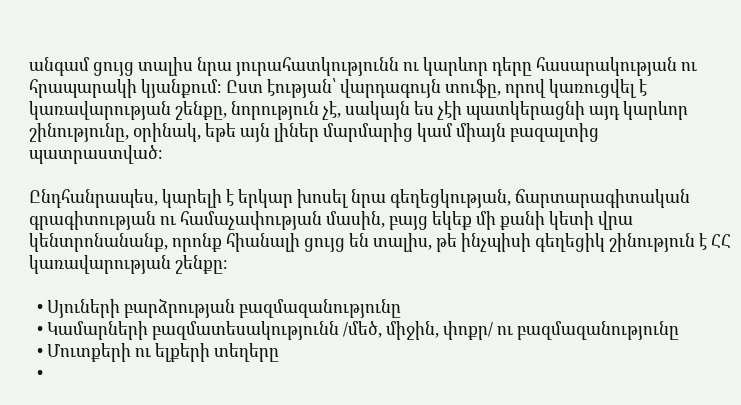անգամ ցույց տալիս նրա յուրահատկությունն ու կարևոր դերը հասարակության ու հրապարակի կյանքում։ Ըստ էության՝ վարդագույն տուֆը, որով կառուցվել է կառավարության շենքը, նորություն չէ, սակայն ես չէի պատկերացնի այդ կարևոր շինությունը, օրինակ, եթե այն լիներ մարմարից կամ միայն բազալտից պատրաստված։

Ընդհանրապես, կարելի է երկար խոսել նրա գեղեցկության, ճարտարագիտական գրագիտության ու համաչափության մասին, բայց եկեք մի քանի կետի վրա կենտրոնանանք, որոնք հիանալի ցույց են տալիս, թե ինչպիսի գեղեցիկ շինություն է ՀՀ կառավարության շենքը։

  • Սյուների բարձրության բազմազանությունը
  • Կամարների բազմատեսակությունն /մեծ, միջին, փոքր/ ու բազմազանությունը
  • Մուտքերի ու ելքերի տեղերը
  •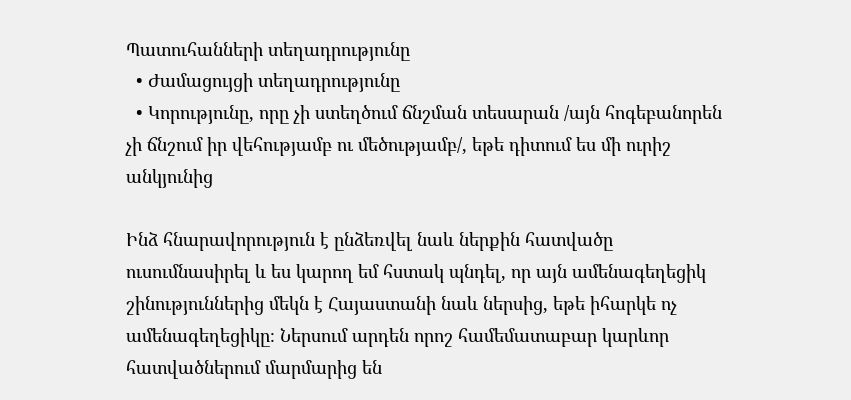Պատուհանների տեղադրությունը
  • Ժամացույցի տեղադրությունը
  • Կորությունը, որը չի ստեղծում ճնշման տեսարան /այն հոգեբանորեն չի ճնշում իր վեհությամբ ու մեծությամբ/, եթե դիտում ես մի ուրիշ անկյունից

Ինձ հնարավորություն է ընձեռվել նաև ներքին հատվածը ուսումնասիրել և ես կարող եմ հստակ պնդել, որ այն ամենագեղեցիկ շինություններից մեկն է Հայաստանի նաև ներսից, եթե իհարկե ոչ ամենագեղեցիկը։ Ներսում արդեն որոշ համեմատաբար կարևոր հատվածներում մարմարից են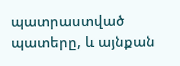պատրաստված պատերը, և այնքան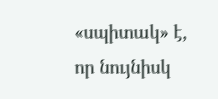«սպիտակ» է, որ նույնիսկ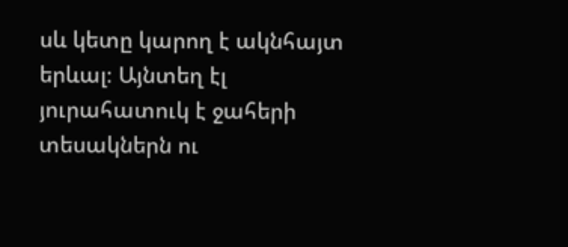սև կետը կարող է ակնհայտ երևալ։ Այնտեղ էլ յուրահատուկ է ջահերի տեսակներն ու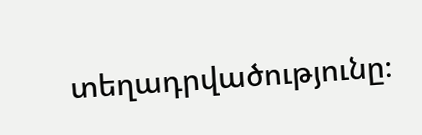տեղադրվածությունը։